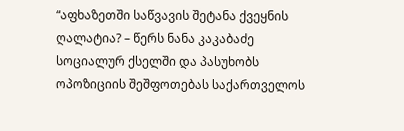“აფხაზეთში საწვავის შეტანა ქვეყნის ღალატია? – წერს ნანა კაკაბაძე სოციალურ ქსელში და პასუხობს ოპოზიციის შეშფოთებას საქართველოს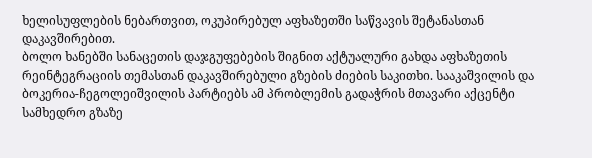ხელისუფლების ნებართვით, ოკუპირებულ აფხაზეთში საწვავის შეტანასთან დაკავშირებით.
ბოლო ხანებში სანაცეთის დაჯგუფებების შიგნით აქტუალური გახდა აფხაზეთის რეინტეგრაციის თემასთან დაკავშირებული გზების ძიების საკითხი. სააკაშვილის და ბოკერია-ჩეგოლეიშვილის პარტიებს ამ პრობლემის გადაჭრის მთავარი აქცენტი სამხედრო გზაზე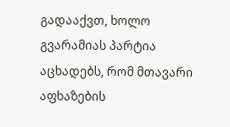გადააქვთ, ხოლო გვარამიას პარტია აცხადებს, რომ მთავარი აფხაზების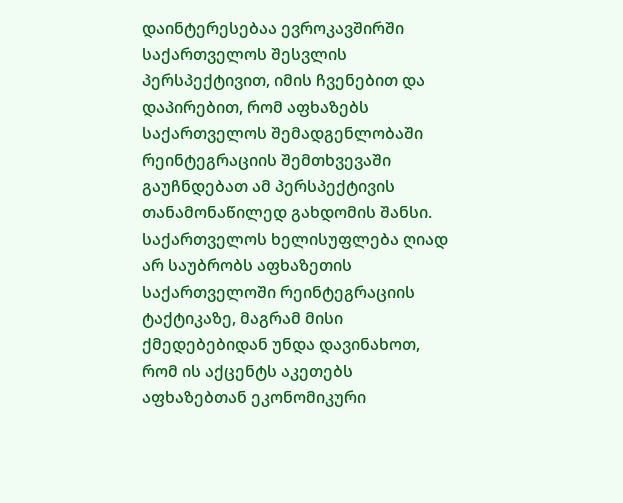დაინტერესებაა ევროკავშირში საქართველოს შესვლის პერსპექტივით, იმის ჩვენებით და დაპირებით, რომ აფხაზებს საქართველოს შემადგენლობაში რეინტეგრაციის შემთხვევაში გაუჩნდებათ ამ პერსპექტივის თანამონაწილედ გახდომის შანსი.
საქართველოს ხელისუფლება ღიად არ საუბრობს აფხაზეთის საქართველოში რეინტეგრაციის ტაქტიკაზე, მაგრამ მისი ქმედებებიდან უნდა დავინახოთ, რომ ის აქცენტს აკეთებს აფხაზებთან ეკონომიკური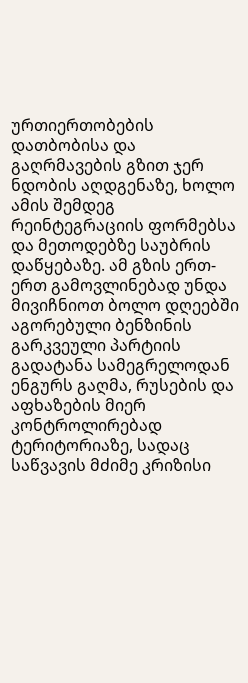ურთიერთობების დათბობისა და გაღრმავების გზით ჯერ ნდობის აღდგენაზე, ხოლო ამის შემდეგ რეინტეგრაციის ფორმებსა და მეთოდებზე საუბრის დაწყებაზე. ამ გზის ერთ-ერთ გამოვლინებად უნდა მივიჩნიოთ ბოლო დღეებში აგორებული ბენზინის გარკვეული პარტიის გადატანა სამეგრელოდან ენგურს გაღმა, რუსების და აფხაზების მიერ კონტროლირებად ტერიტორიაზე, სადაც საწვავის მძიმე კრიზისი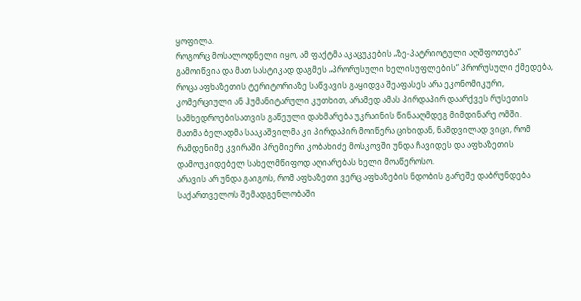ყოფილა.
როგორც მოსალოდნელი იყო, ამ ფაქტმა აკაცუკების „ზე-პატრიოტული აღშფოთება“ გამოიწვია და მათ სასტიკად დაგმეს „პრორუსული ხელისუფლების“ პრორუსული ქმედება, როცა აფხაზეთის ტერიტორიაზე საწვავის გაყიდვა შეაფასეს არა ეკონომიკური, კომერციული ან ჰუმანიტარული კუთხით, არამედ ამას პირდაპირ დაარქვეს რუსეთის სამხედროებისათვის გაწეული დახმარება უკრაინის წინააღმდეგ მიმდინარე ომში.
მათმა ბელადმა სააკაშვილმა კი პირდაპირ მოიწერა ციხიდან, ნამდვილად ვიცი, რომ რამდენიმე კვირაში პრემიერი კობახიძე მოსკოვში უნდა ჩავიდეს და აფხაზეთის დამოუკიდებელ სახელმწიფოდ აღიარებას ხელი მოაწეროსო.
არავის არ უნდა გაიგოს, რომ აფხაზეთი ვერც აფხაზების ნდობის გარეშე დაბრუნდება საქართველოს შემადგენლობაში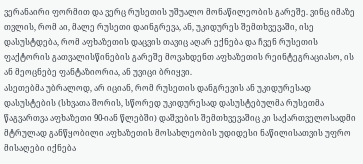ვერანაირი ფორმით და ვერც რუსეთის უშუალო მონაწილეობის გარეშე. ვინც იმაზე თვლის, რომ აი, მალე რუსეთი დაინგრევა, ან, უკიდურეს შემთხვევაში, ისე დასუსტდება, რომ აფხაზეთის დაცვის თავიც აღარ ექნება და ჩვენ რუსეთის ფაქტორის გათვალისწინების გარეშე მოვახდენთ აფხაზეთის რეინტეგრაციასო, ის ან მეოცნებე ფანტაზიორია, ან უვიცი ბრიყვი.
ასეთებმა უბრალოდ, არ იციან, რომ რუსეთის დანგრევის ან უკიდურესად დასუსტების (სხვათა შორის, სწორედ უკიდურესად დასუსტებულმა რუსეთმა წაგვართვა აფხაზეთი 90-იან წლებში) დაშვების შემთხვევაშიც კი საქართველოსადმი მტრულად განწყობილი აფხაზეთის მოსახლეობის უდიდესი ნაწილისათვის უფრო მისაღები იქნება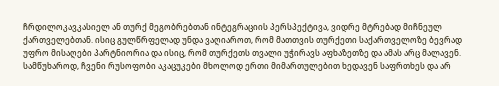ჩრდილოკავკასიელ ან თურქ მეგობრებთან ინტეგრაციის პერსპექტივა, ვიდრე მტრებად მიჩნეულ ქართველებთან. ისიც გულწრფელად უნდა ვაღიაროთ, რომ მათთვის თურქეთი საქართველოზე ბევრად უფრო მისაღები პარტნიორია და ისიც, რომ თურქეთს თვალი უჭირავს აფხაზეთზე და ამას არც მალავენ.
სამწუხაროდ, ჩვენი რუსოფობი აკაცუკები მხოლოდ ერთი მიმართულებით ხედავენ საფრთხეს და არ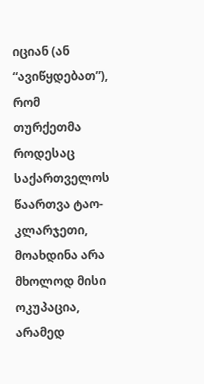იციან (ან “ავიწყდებათ”), რომ თურქეთმა როდესაც საქართველოს წაართვა ტაო-კლარჯეთი, მოახდინა არა მხოლოდ მისი ოკუპაცია, არამედ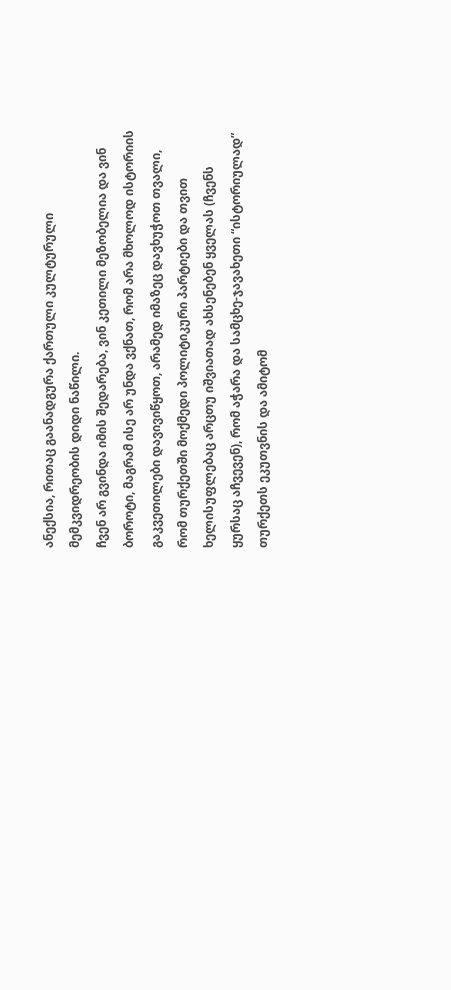ანექსია, რითაც გაანადგურა ქართული კულტურული მემკვიდრეობის დიდი ნაწილი.
ჩვენ არ გვინდა იმის შედარება, ვინ კეთილი მეზობელია და ვინ ბოროტი, მაგრამ ისე არ უნდა ვქნათ, რომ არა მხოლოდ ისტორიის გაკვეთილები დავივიწყოთ, არამედ იმაზეც დავხუჭოთ თვალი, რომ თურქეთში მოქმედი პოლიტიკური პარტიები და თვით ხელისუფლებაც არცთუ იშვიათად ახსენებენ ყველას (ჩვენს ყურსაც აჩვევენ), რომ აჭარა და სამცხე-ჯავახეთი “ისტორიულად” თურქეთს ეკუთვნის და ამიტომ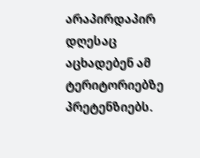არაპირდაპირ დღესაც აცხადებენ ამ ტერიტორიებზე პრეტენზიებს.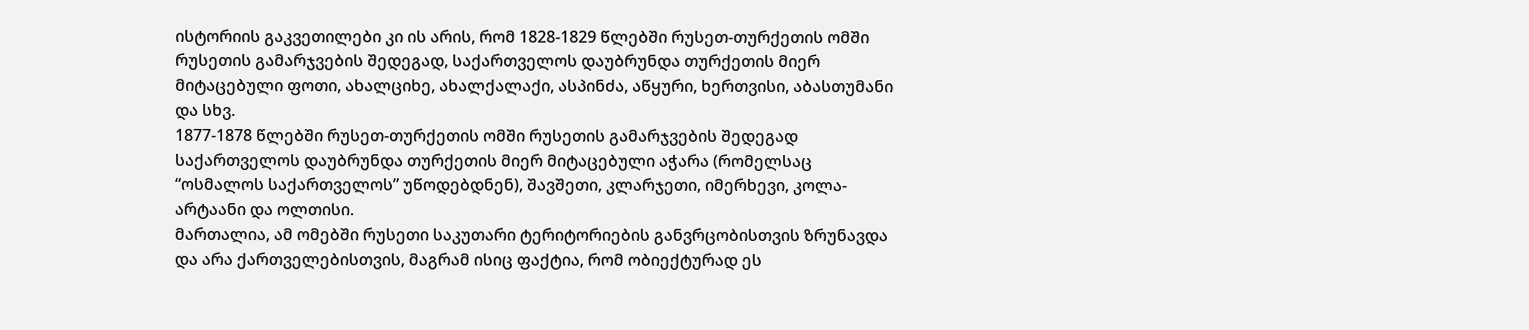ისტორიის გაკვეთილები კი ის არის, რომ 1828-1829 წლებში რუსეთ-თურქეთის ომში რუსეთის გამარჯვების შედეგად, საქართველოს დაუბრუნდა თურქეთის მიერ მიტაცებული ფოთი, ახალციხე, ახალქალაქი, ასპინძა, აწყური, ხერთვისი, აბასთუმანი და სხვ.
1877-1878 წლებში რუსეთ-თურქეთის ომში რუსეთის გამარჯვების შედეგად საქართველოს დაუბრუნდა თურქეთის მიერ მიტაცებული აჭარა (რომელსაც “ოსმალოს საქართველოს” უწოდებდნენ), შავშეთი, კლარჯეთი, იმერხევი, კოლა-არტაანი და ოლთისი.
მართალია, ამ ომებში რუსეთი საკუთარი ტერიტორიების განვრცობისთვის ზრუნავდა და არა ქართველებისთვის, მაგრამ ისიც ფაქტია, რომ ობიექტურად ეს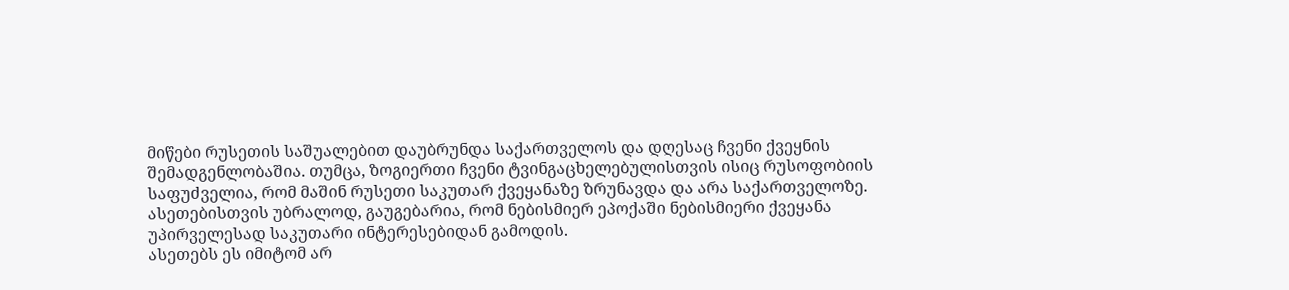მიწები რუსეთის საშუალებით დაუბრუნდა საქართველოს და დღესაც ჩვენი ქვეყნის შემადგენლობაშია. თუმცა, ზოგიერთი ჩვენი ტვინგაცხელებულისთვის ისიც რუსოფობიის საფუძველია, რომ მაშინ რუსეთი საკუთარ ქვეყანაზე ზრუნავდა და არა საქართველოზე.
ასეთებისთვის უბრალოდ, გაუგებარია, რომ ნებისმიერ ეპოქაში ნებისმიერი ქვეყანა უპირველესად საკუთარი ინტერესებიდან გამოდის.
ასეთებს ეს იმიტომ არ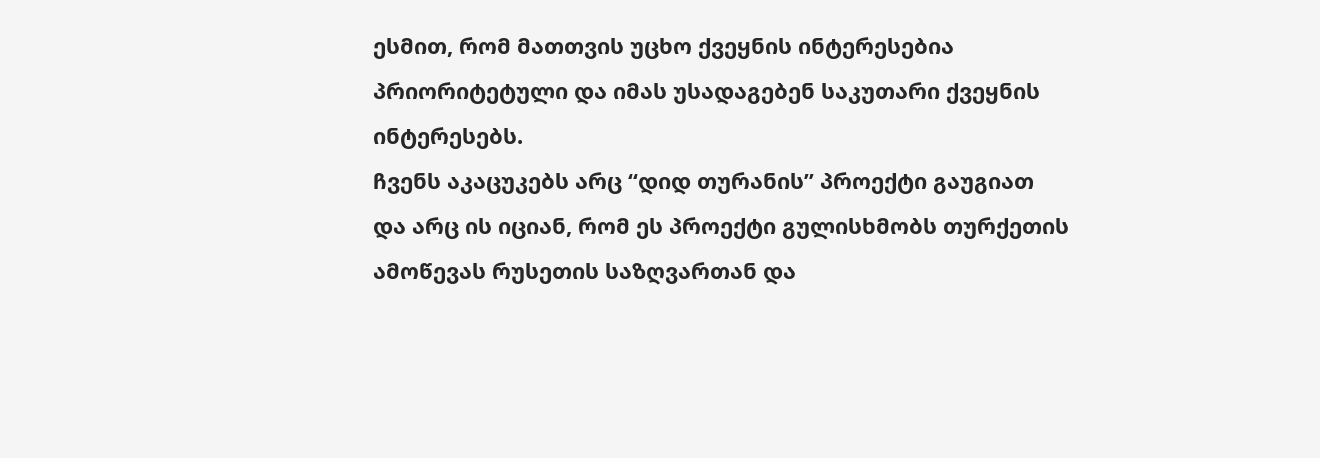ესმით, რომ მათთვის უცხო ქვეყნის ინტერესებია პრიორიტეტული და იმას უსადაგებენ საკუთარი ქვეყნის ინტერესებს.
ჩვენს აკაცუკებს არც “დიდ თურანის” პროექტი გაუგიათ და არც ის იციან, რომ ეს პროექტი გულისხმობს თურქეთის ამოწევას რუსეთის საზღვართან და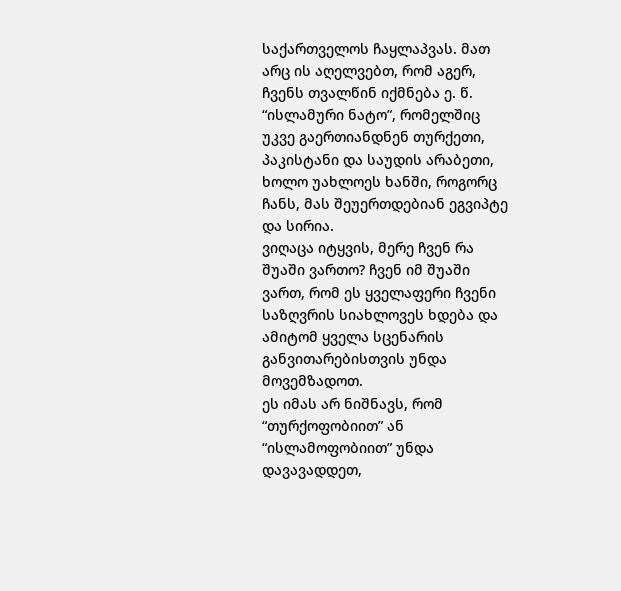საქართველოს ჩაყლაპვას. მათ არც ის აღელვებთ, რომ აგერ, ჩვენს თვალწინ იქმნება ე. წ. “ისლამური ნატო”, რომელშიც უკვე გაერთიანდნენ თურქეთი, პაკისტანი და საუდის არაბეთი, ხოლო უახლოეს ხანში, როგორც ჩანს, მას შეუერთდებიან ეგვიპტე და სირია.
ვიღაცა იტყვის, მერე ჩვენ რა შუაში ვართო? ჩვენ იმ შუაში ვართ, რომ ეს ყველაფერი ჩვენი საზღვრის სიახლოვეს ხდება და ამიტომ ყველა სცენარის განვითარებისთვის უნდა მოვემზადოთ.
ეს იმას არ ნიშნავს, რომ “თურქოფობიით” ან “ისლამოფობიით” უნდა დავავადდეთ,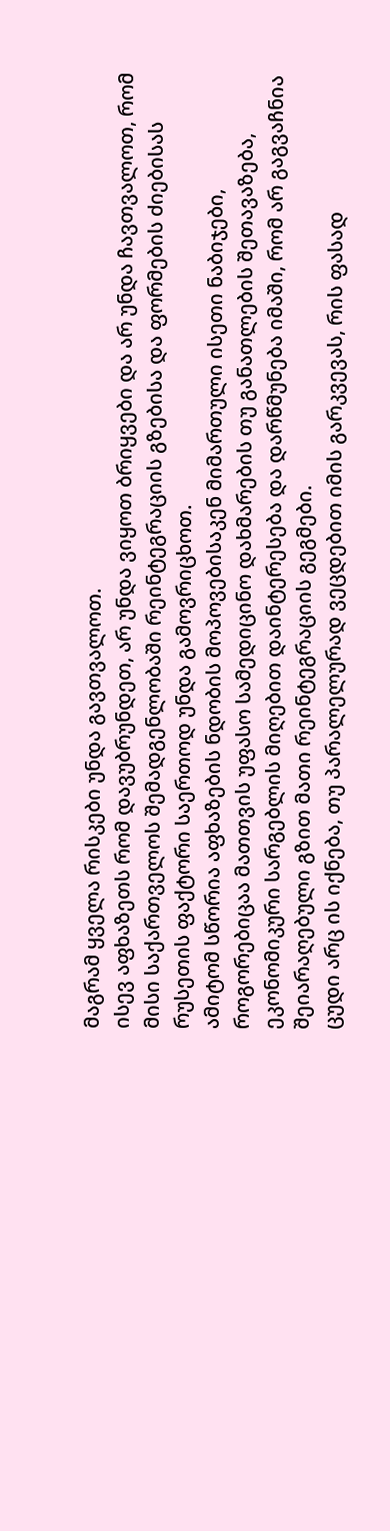მაგრამ ყველა რისკები უნდა გავთვალოთ.
ისევ აფხაზეთს რომ დავუბრუნდეთ, არ უნდა ვიყოთ ბრიყვები და არ უნდა ჩავთვალოთ, რომ მისი საქართველოს შემადგენლობაში რეინტეგრაციის გზებისა და ფორმების ძიებისას რუსეთის ფაქტორი საერთოდ უნდა გამოვრიცხოთ.
ამიტომ სწორია აფხაზების ნდობის მოპოვებისაკენ მიმართული ისეთი ნაბიჯები, როგორებიცაა მათთვის უფასო სამედიცინო დახმარების თუ განათლების შეთავაზება, ეკონომიკური სარგებლის მიღებით დაინტერესება და დარწმუნება იმაში, რომ არ გაგვაჩნია შეიარაღებული გზით მათი რეინტეგრაციის გეგმები.
ცუდი არც ის იქნება, თუ პარალელურად ვეცდებით იმის გარკვევას, რის ფასად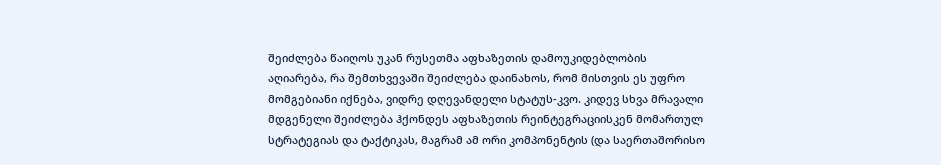შეიძლება წაიღოს უკან რუსეთმა აფხაზეთის დამოუკიდებლობის აღიარება, რა შემთხვევაში შეიძლება დაინახოს, რომ მისთვის ეს უფრო მომგებიანი იქნება, ვიდრე დღევანდელი სტატუს-კვო. კიდევ სხვა მრავალი მდგენელი შეიძლება ჰქონდეს აფხაზეთის რეინტეგრაციისკენ მომართულ სტრატეგიას და ტაქტიკას, მაგრამ ამ ორი კომპონენტის (და საერთაშორისო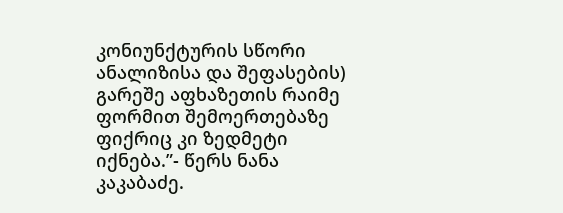კონიუნქტურის სწორი ანალიზისა და შეფასების) გარეშე აფხაზეთის რაიმე ფორმით შემოერთებაზე ფიქრიც კი ზედმეტი იქნება.”- წერს ნანა კაკაბაძე.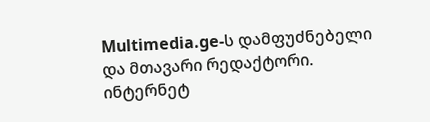Multimedia.ge-ს დამფუძნებელი და მთავარი რედაქტორი.
ინტერნეტ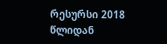რესურსი 2018 წლიდან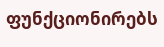ფუნქციონირებს